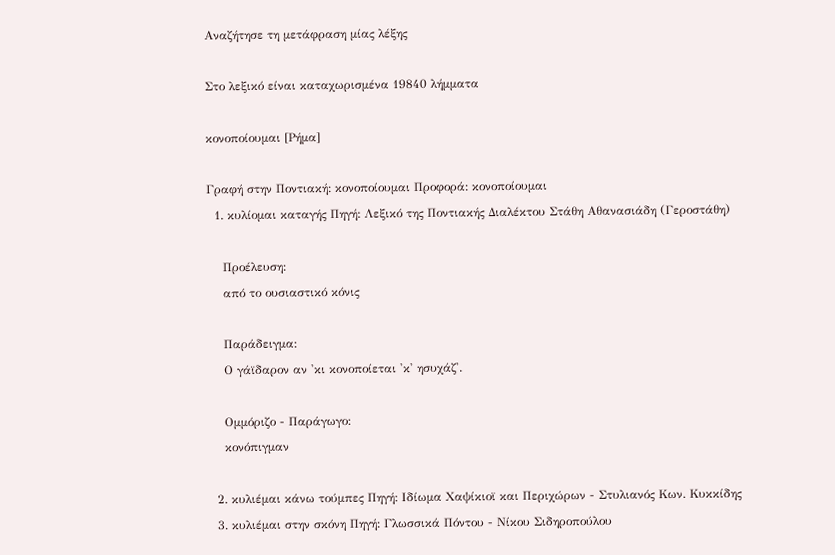Αναζήτησε τη μετάφραση μίας λέξης

Στο λεξικό είναι καταχωρισμένα 19840 λήμματα

κονοποίουμαι [Ρήμα]

Γραφή στην Ποντιακή: κονοποίουμαι Προφορά: κονοποίουμαι
  1. κυλίομαι καταγής Πηγή: Λεξικό της Ποντιακής Διαλέκτου Στάθη Αθανασιάδη (Γεροστάθη)

    Προέλευση:
    από το ουσιαστικό κόνις

    Παράδειγμα:
    Ο γάϊδαρον αν 'κι κονοποίεται 'κ' ησυχάζ'.

    Ομμόριζο - Παράγωγο:
    κονόπιγμαν

  2. κυλιέμαι κάνω τούμπες Πηγή: Ιδίωμα Χαψίκιοϊ και Περιχώρων - Στυλιανός Κων. Κυκκίδης
  3. κυλιέμαι στην σκόνη Πηγή: Γλωσσικά Πόντου - Νίκου Σιδηροπούλου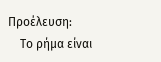Προέλευση:
    Το ρήμα είναι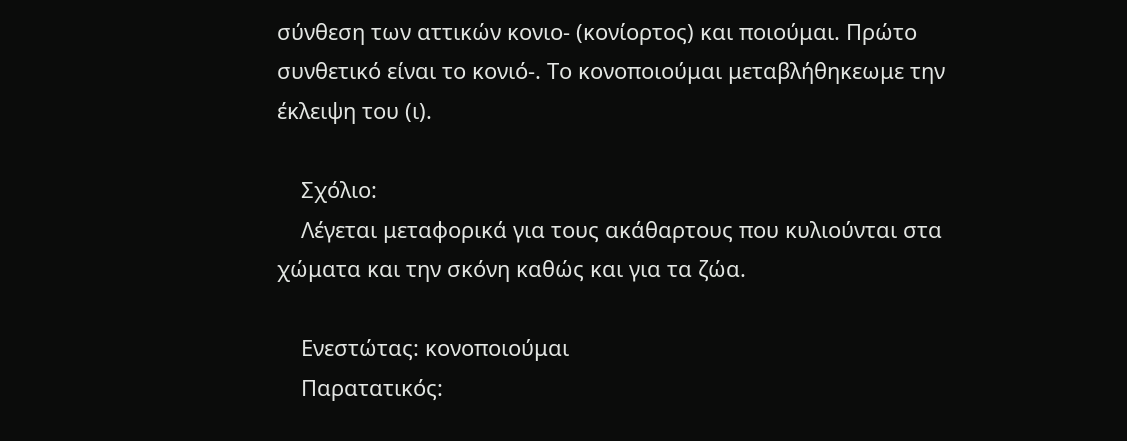σύνθεση των αττικών κονιο- (κονίορτος) και ποιούμαι. Πρώτο συνθετικό είναι το κονιό-. Το κονοποιούμαι μεταβλήθηκεωμε την έκλειψη του (ι).

    Σχόλιο:
    Λέγεται μεταφορικά για τους ακάθαρτους που κυλιούνται στα χώματα και την σκόνη καθώς και για τα ζώα.

    Ενεστώτας: κονοποιούμαι
    Παρατατικός: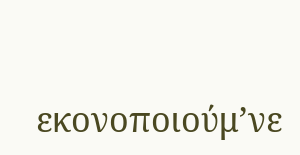εκονοποιούμ’νε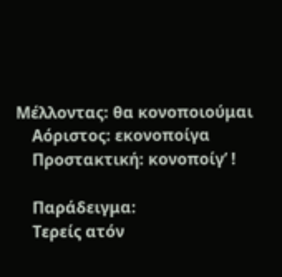Μέλλοντας: θα κονοποιούμαι
    Αόριστος: εκονοποίγα
    Προστακτική: κονοποίγ’ !

    Παράδειγμα:
    Τερείς ατόν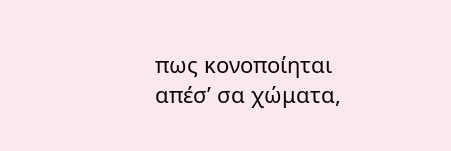πως κονοποίηται απέσ’ σα χώματα,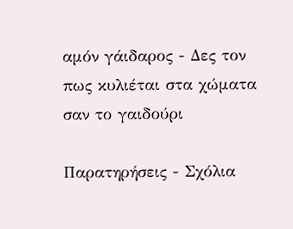αμόν γάιδαρος - Δες τον πως κυλιέται στα χώματα σαν το γαιδούρι

Παρατηρήσεις - Σχόλια